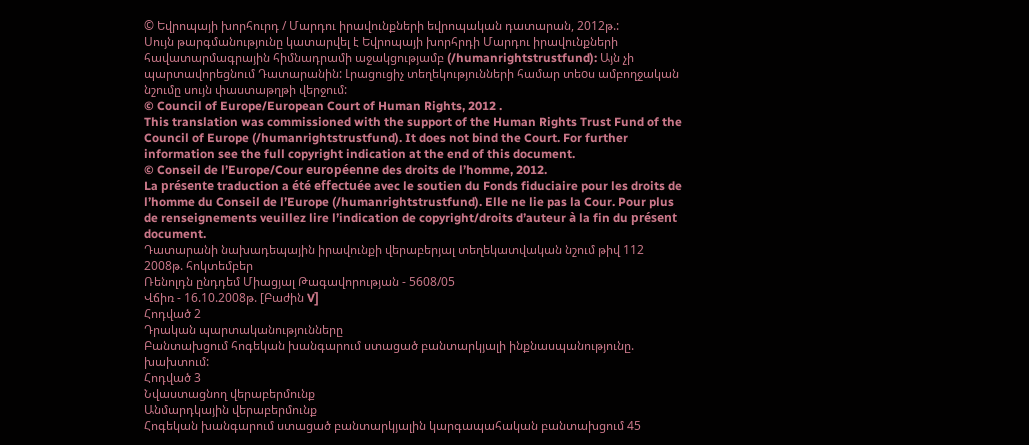© Եվրոպայի խորհուրդ / Մարդու իրավունքների եվրոպական դատարան, 2012թ.:
Սույն թարգմանությունը կատարվել է Եվրոպայի խորհրդի Մարդու իրավունքների հավատարմագրային հիմնադրամի աջակցությամբ (/humanrightstrustfund): Այն չի պարտավորեցնում Դատարանին: Լրացուցիչ տեղեկությունների համար տեoս ամբողջական նշումը սույն փաստաթղթի վերջում:
© Council of Europe/European Court of Human Rights, 2012 .
This translation was commissioned with the support of the Human Rights Trust Fund of the Council of Europe (/humanrightstrustfund). It does not bind the Court. For further information see the full copyright indication at the end of this document.
© Conseil de l’Europe/Cour européenne des droits de l’homme, 2012.
La présente traduction a été effectuée avec le soutien du Fonds fiduciaire pour les droits de l’homme du Conseil de l’Europe (/humanrightstrustfund). Elle ne lie pas la Cour. Pour plus de renseignements veuillez lire l’indication de copyright/droits d’auteur à la fin du présent document.
Դատարանի նախադեպային իրավունքի վերաբերյալ տեղեկատվական նշում թիվ 112
2008թ. հոկտեմբեր
Ռենոլդն ընդդեմ Միացյալ Թագավորության - 5608/05
Վճիռ - 16.10.2008թ. [Բաժին V]
Հոդված 2
Դրական պարտականությունները
Բանտախցում հոգեկան խանգարում ստացած բանտարկյալի ինքնասպանությունը. խախտում:
Հոդված 3
Նվաստացնող վերաբերմունք
Անմարդկային վերաբերմունք
Հոգեկան խանգարում ստացած բանտարկյալին կարգապահական բանտախցում 45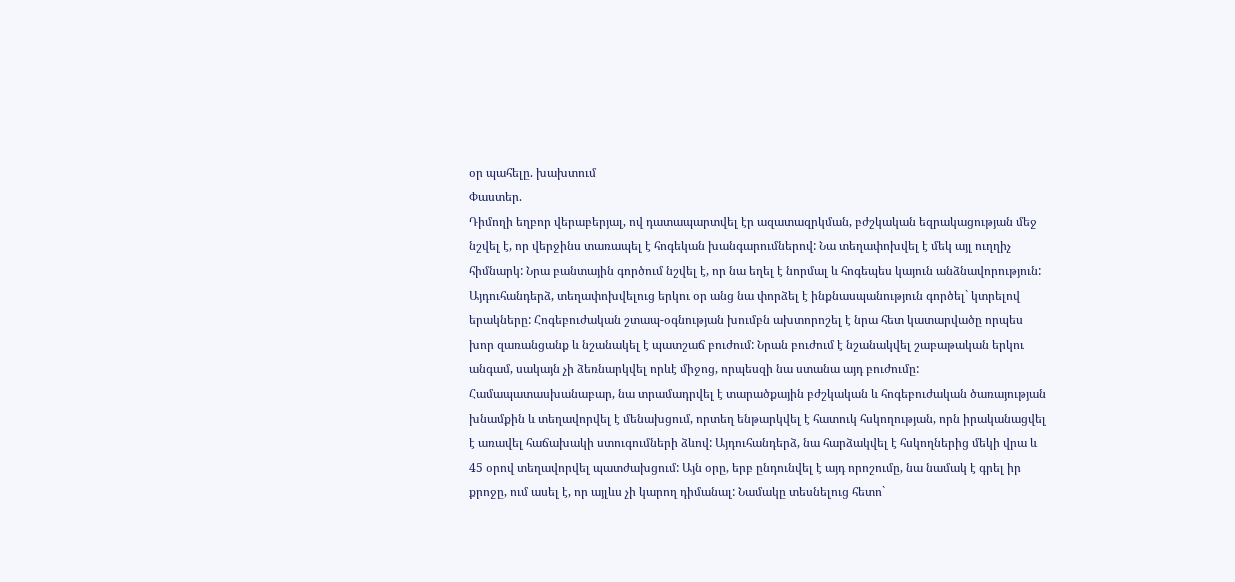օր պահելը. խախտում
Փաստեր.
Դիմողի եղբոր վերաբերյալ, ով դատապարտվել էր ազատազրկման, բժշկական եզրակացության մեջ նշվել է, որ վերջինս տառապել է հոգեկան խանգարումներով: Նա տեղափոխվել է մեկ այլ ուղղիչ հիմնարկ: Նրա բանտային գործում նշվել է, որ նա եղել է նորմալ և հոգեպես կայուն անձնավորություն: Այդուհանդերձ, տեղափոխվելուց երկու օր անց նա փորձել է ինքնասպանություն գործել` կտրելով երակները: Հոգեբուժական շտապ-օգնության խումբն ախտորոշել է նրա հետ կատարվածը որպես խոր զառանցանք և նշանակել է պատշաճ բուժում: Նրան բուժում է նշանակվել շաբաթական երկու անգամ, սակայն չի ձեռնարկվել որևէ միջոց, որպեսզի նա ստանա այդ բուժումը: Համապատասխանաբար, նա տրամադրվել է տարածքային բժշկական և հոգեբուժական ծառայության խնամքին և տեղավորվել է մենախցում, որտեղ ենթարկվել է հատուկ հսկողության, որն իրականացվել է առավել հաճախակի ստուգումների ձևով: Այդուհանդերձ, նա հարձակվել է հսկողներից մեկի վրա և 45 օրով տեղավորվել պատժախցում: Այն օրը, երբ ընդունվել է այդ որոշումը, նա նամակ է գրել իր քրոջը, ում ասել է, որ այլևս չի կարող դիմանալ: Նամակը տեսնելուց հետո`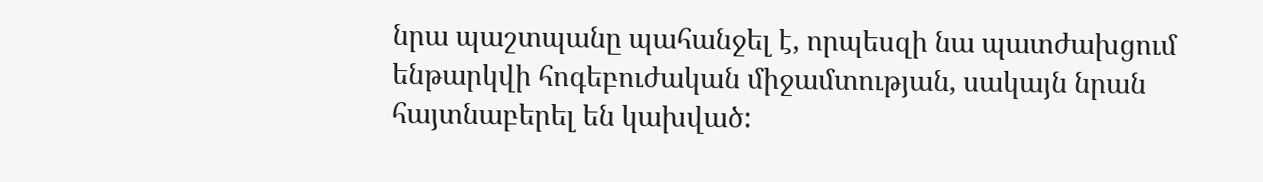նրա պաշտպանը պահանջել է, որպեսզի նա պատժախցում ենթարկվի հոգեբուժական միջամտության, սակայն նրան հայտնաբերել են կախված: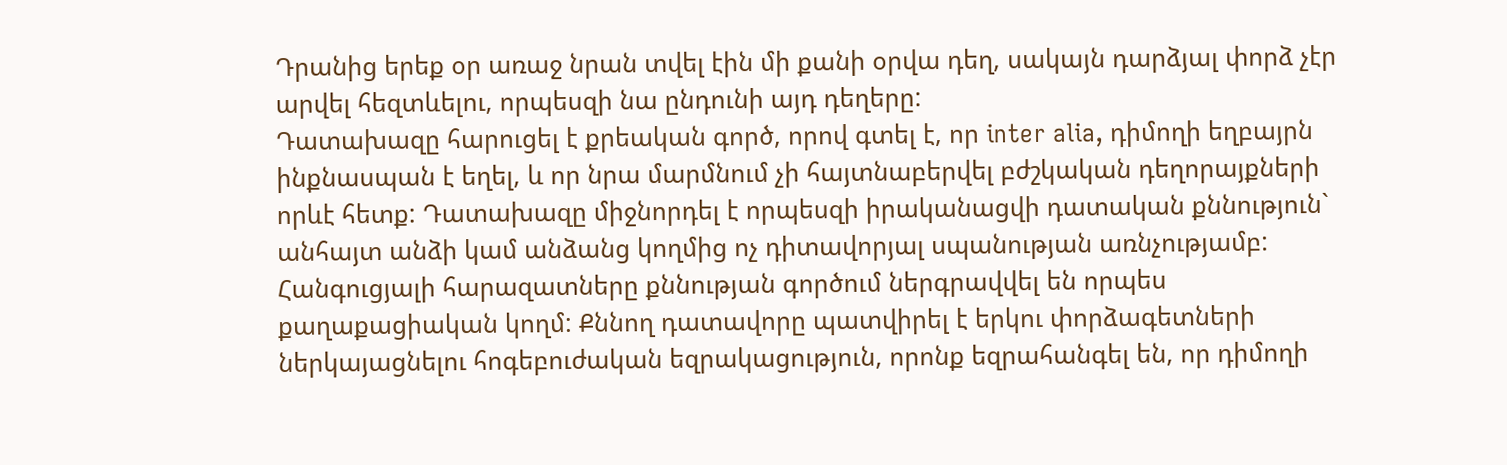Դրանից երեք օր առաջ նրան տվել էին մի քանի օրվա դեղ, սակայն դարձյալ փորձ չէր արվել հեզտևելու, որպեսզի նա ընդունի այդ դեղերը:
Դատախազը հարուցել է քրեական գործ, որով գտել է, որ inter alia, դիմողի եղբայրն ինքնասպան է եղել, և որ նրա մարմնում չի հայտնաբերվել բժշկական դեղորայքների որևէ հետք: Դատախազը միջնորդել է որպեսզի իրականացվի դատական քննություն` անհայտ անձի կամ անձանց կողմից ոչ դիտավորյալ սպանության առնչությամբ: Հանգուցյալի հարազատները քննության գործում ներգրավվել են որպես քաղաքացիական կողմ: Քննող դատավորը պատվիրել է երկու փորձագետների ներկայացնելու հոգեբուժական եզրակացություն, որոնք եզրահանգել են, որ դիմողի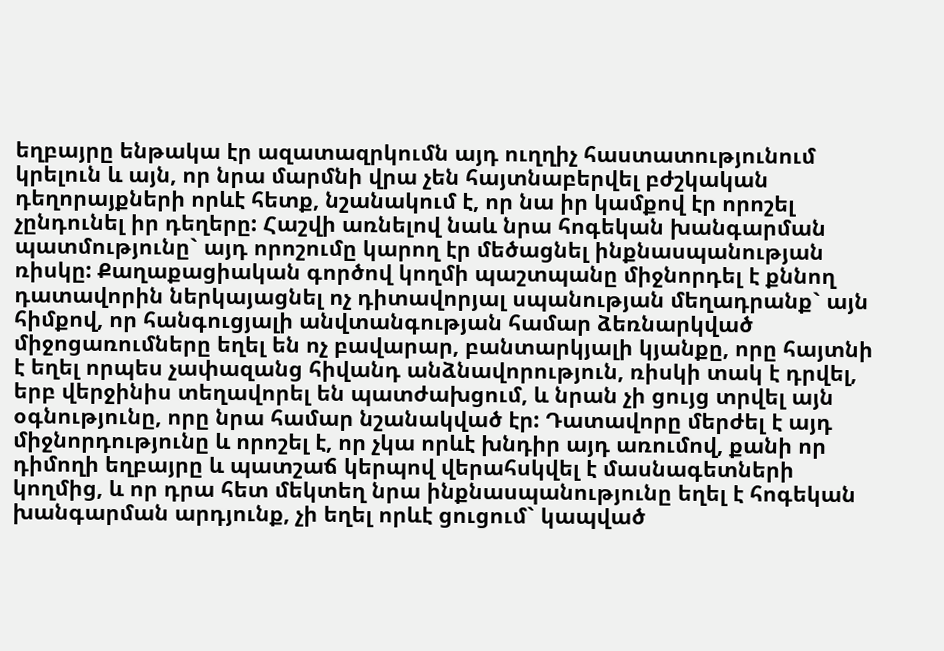եղբայրը ենթակա էր ազատազրկումն այդ ուղղիչ հաստատությունում կրելուն և այն, որ նրա մարմնի վրա չեն հայտնաբերվել բժշկական դեղորայքների որևէ հետք, նշանակում է, որ նա իր կամքով էր որոշել չընդունել իր դեղերը: Հաշվի առնելով նաև նրա հոգեկան խանգարման պատմությունը` այդ որոշումը կարող էր մեծացնել ինքնասպանության ռիսկը: Քաղաքացիական գործով կողմի պաշտպանը միջնորդել է քննող դատավորին ներկայացնել ոչ դիտավորյալ սպանության մեղադրանք` այն հիմքով, որ հանգուցյալի անվտանգության համար ձեռնարկված միջոցառումները եղել են ոչ բավարար, բանտարկյալի կյանքը, որը հայտնի է եղել որպես չափազանց հիվանդ անձնավորություն, ռիսկի տակ է դրվել, երբ վերջինիս տեղավորել են պատժախցում, և նրան չի ցույց տրվել այն օգնությունը, որը նրա համար նշանակված էր: Դատավորը մերժել է այդ միջնորդությունը և որոշել է, որ չկա որևէ խնդիր այդ առումով, քանի որ դիմողի եղբայրը և պատշաճ կերպով վերահսկվել է մասնագետների կողմից, և որ դրա հետ մեկտեղ նրա ինքնասպանությունը եղել է հոգեկան խանգարման արդյունք, չի եղել որևէ ցուցում` կապված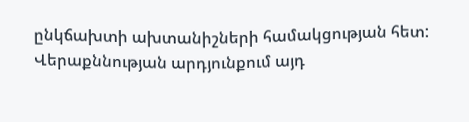ընկճախտի ախտանիշների համակցության հետ: Վերաքննության արդյունքում այդ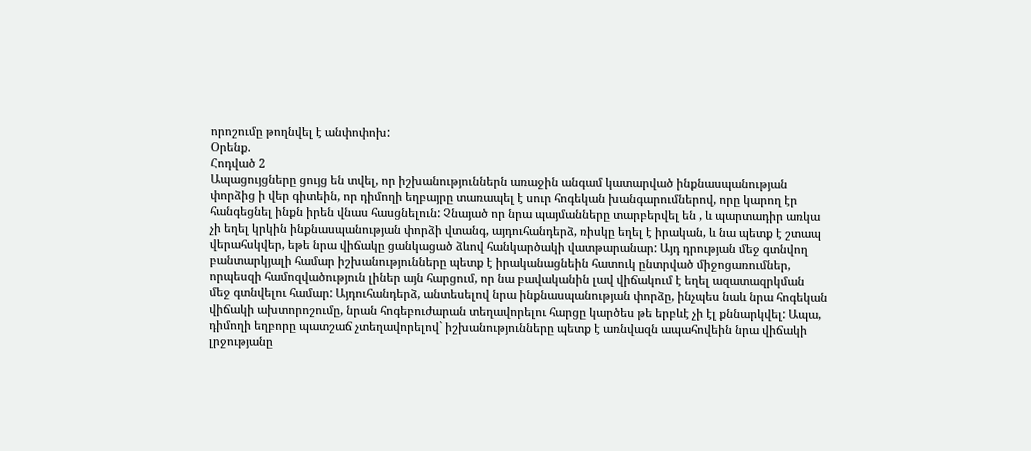որոշումը թողնվել է անփոփոխ:
Օրենք.
Հոդված 2
Ապացույցները ցույց են տվել, որ իշխանություններն առաջին անգամ կատարված ինքնասպանության փորձից ի վեր գիտեին, որ դիմողի եղբայրը տառապել է սուր հոգեկան խանգարումներով, որը կարող էր հանգեցնել ինքն իրեն վնաս հասցնելուն: Չնայած որ նրա պայմանները տարբերվել են , և պարտադիր առկա չի եղել կրկին ինքնասպանության փորձի վտանգ, այդուհանդերձ, ռիսկը եղել է իրական, և նա պետք է շտապ վերահսկվեր, եթե նրա վիճակը ցանկացած ձևով հանկարծակի վատթարանար: Այդ դրության մեջ գտնվող բանտարկյալի համար իշխանությունները պետք է իրականացնեին հատուկ ընտրված միջոցառումներ, որպեսզի համոզվածություն լիներ այն հարցում, որ նա բավականին լավ վիճակում է եղել ազատազրկման մեջ գտնվելու համար: Այդուհանդերձ, անտեսելով նրա ինքնասպանության փորձը, ինչպես նաև նրա հոգեկան վիճակի ախտորոշումը, նրան հոգեբուժարան տեղավորելու հարցը կարծես թե երբևէ չի էլ քննարկվել: Ապա, դիմողի եղբորը պատշաճ չտեղավորելով` իշխանությունները պետք է առնվազն ապահովեին նրա վիճակի լրջությանը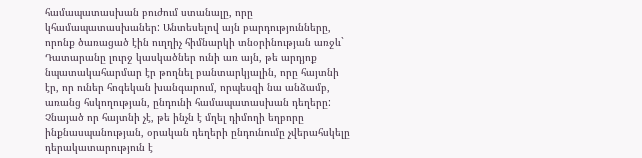համապատասխան բուժում ստանալը, որը կհամապատասխաներ: Անտեսելով այն բարդությունները, որոնք ծառացած էին ուղղիչ հիմնարկի տնօրինության առջև` Դատարանը լուրջ կասկածներ ունի առ այն, թե արդյոք նպատակահարմար էր թողնել բանտարկյալին, որը հայտնի էր, որ ուներ հոգեկան խանգարում, որպեսզի նա անձամբ, առանց հսկողության, ընդունի համապատասխան դեղերը: Չնայած որ հայտնի չէ, թե ինչն է մղել դիմողի եղբորը ինքնասպանության, օրական դեղերի ընդունումը չվերահսկելը դերակատարություն է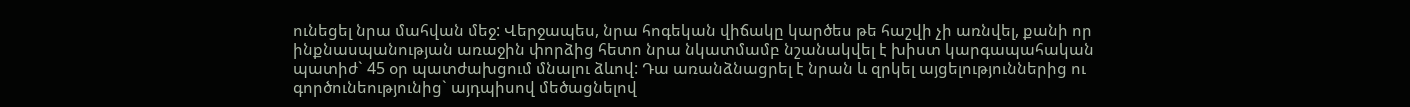ունեցել նրա մահվան մեջ: Վերջապես, նրա հոգեկան վիճակը կարծես թե հաշվի չի առնվել, քանի որ ինքնասպանության առաջին փորձից հետո նրա նկատմամբ նշանակվել է խիստ կարգապահական պատիժ` 45 օր պատժախցում մնալու ձևով: Դա առանձնացրել է նրան և զրկել այցելություններից ու գործունեությունից` այդպիսով մեծացնելով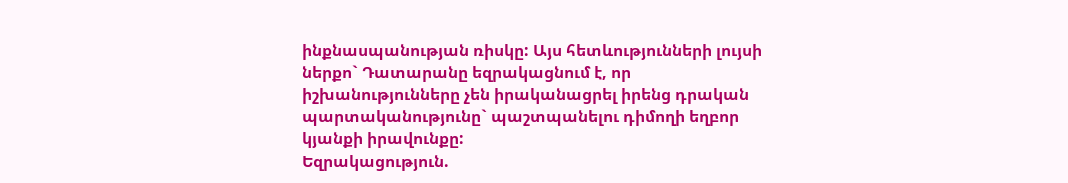ինքնասպանության ռիսկը: Այս հետևությունների լույսի ներքո` Դատարանը եզրակացնում է, որ իշխանությունները չեն իրականացրել իրենց դրական պարտականությունը` պաշտպանելու դիմողի եղբոր կյանքի իրավունքը:
Եզրակացություն.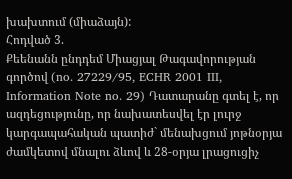խախտում (միաձայն):
Հոդված 3.
Քեենանն ընդդեմ Միացյալ Թագավորության գործով (no. 27229/95, ECHR 2001 III, Information Note no. 29) Դատարանը գտել է, որ ազդեցությունը, որ նախատեսվել էր լուրջ կարգապահական պատիժ` մենախցում յոթնօրյա ժամկետով մնալու ձևով և 28-օրյա լրացուցիչ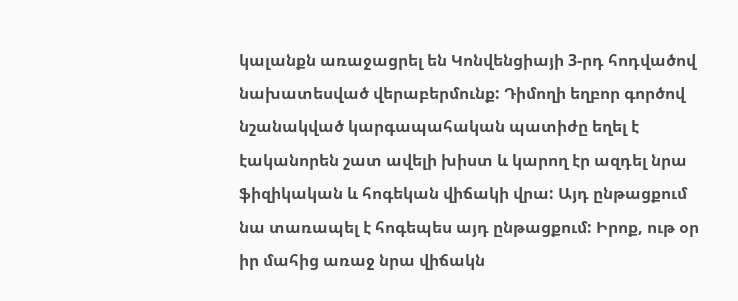կալանքն առաջացրել են Կոնվենցիայի 3-րդ հոդվածով նախատեսված վերաբերմունք: Դիմողի եղբոր գործով նշանակված կարգապահական պատիժը եղել է էականորեն շատ ավելի խիստ և կարող էր ազդել նրա ֆիզիկական և հոգեկան վիճակի վրա: Այդ ընթացքում նա տառապել է հոգեպես այդ ընթացքում: Իրոք, ութ օր իր մահից առաջ նրա վիճակն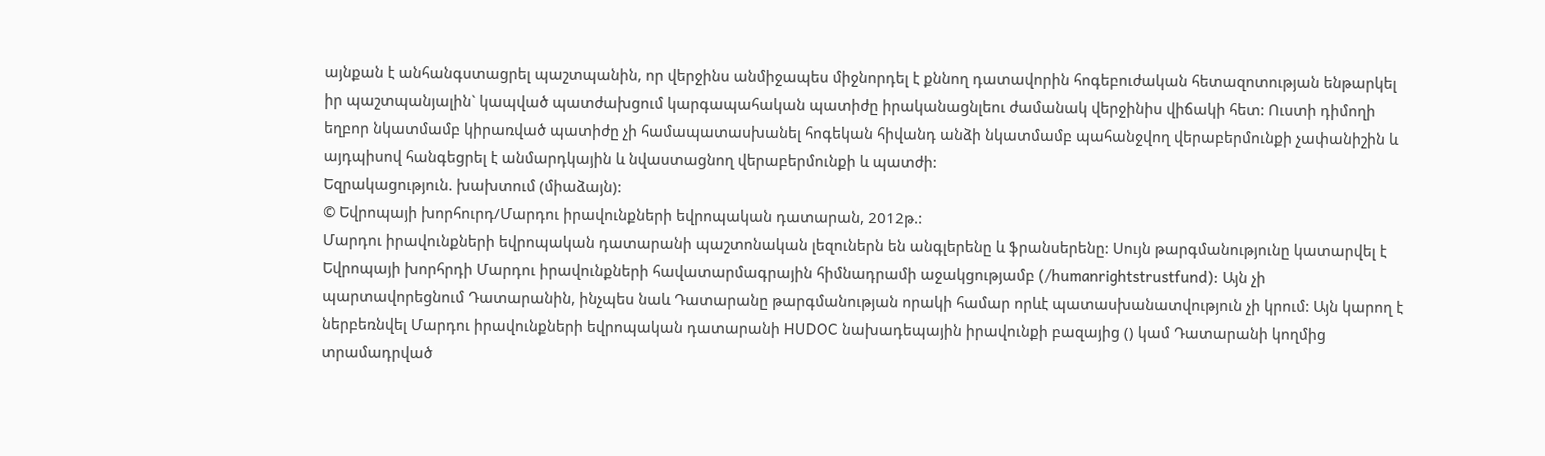այնքան է անհանգստացրել պաշտպանին, որ վերջինս անմիջապես միջնորդել է քննող դատավորին հոգեբուժական հետազոտության ենթարկել իր պաշտպանյալին` կապված պատժախցում կարգապահական պատիժը իրականացնլեու ժամանակ վերջինիս վիճակի հետ: Ուստի դիմողի եղբոր նկատմամբ կիրառված պատիժը չի համապատասխանել հոգեկան հիվանդ անձի նկատմամբ պահանջվող վերաբերմունքի չափանիշին և այդպիսով հանգեցրել է անմարդկային և նվաստացնող վերաբերմունքի և պատժի:
Եզրակացություն. խախտում (միաձայն):
© Եվրոպայի խորհուրդ/Մարդու իրավունքների եվրոպական դատարան, 2012թ.:
Մարդու իրավունքների եվրոպական դատարանի պաշտոնական լեզուներն են անգլերենը և ֆրանսերենը: Սույն թարգմանությունը կատարվել է Եվրոպայի խորհրդի Մարդու իրավունքների հավատարմագրային հիմնադրամի աջակցությամբ (/humanrightstrustfund): Այն չի պարտավորեցնում Դատարանին, ինչպես նաև Դատարանը թարգմանության որակի համար որևէ պատասխանատվություն չի կրում: Այն կարող է ներբեռնվել Մարդու իրավունքների եվրոպական դատարանի HUDOC նախադեպային իրավունքի բազայից () կամ Դատարանի կողմից տրամադրված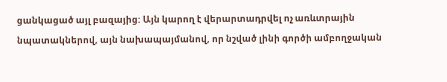ցանկացած այլ բազայից: Այն կարող է վերարտադրվել ոչ առևտրային նպատակներով, այն նախապայմանով, որ նշված լինի գործի ամբողջական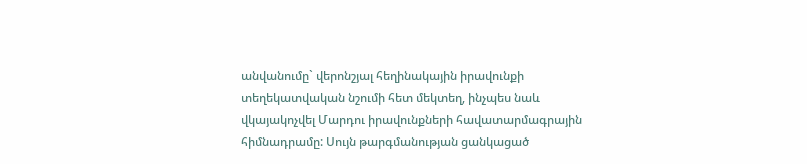անվանումը` վերոնշյալ հեղինակային իրավունքի տեղեկատվական նշումի հետ մեկտեղ, ինչպես նաև վկայակոչվել Մարդու իրավունքների հավատարմագրային հիմնադրամը: Սույն թարգմանության ցանկացած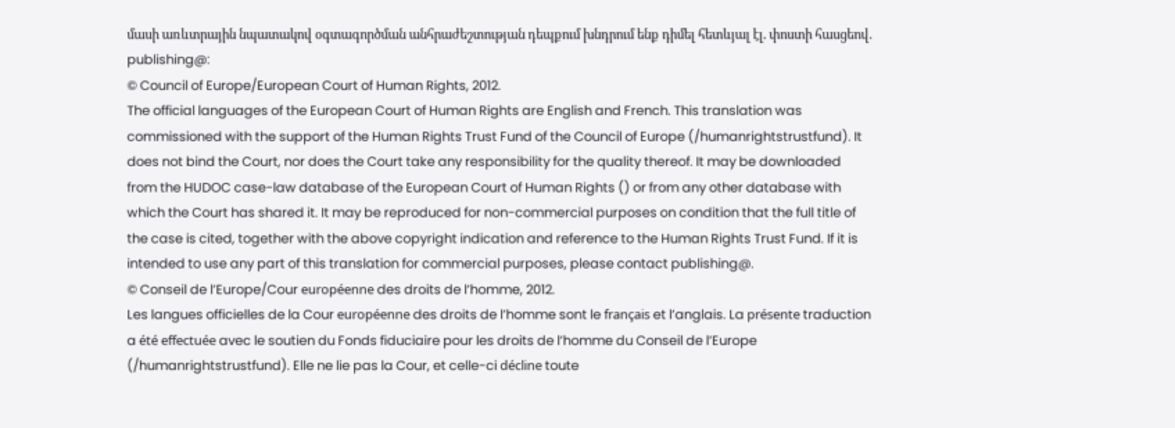մասի առևտրային նպատակով օգտագործման անհրաժեշտության դեպքում խնդրում ենք դիմել հետևյալ էլ. փոստի հասցեով. publishing@:
© Council of Europe/European Court of Human Rights, 2012.
The official languages of the European Court of Human Rights are English and French. This translation was commissioned with the support of the Human Rights Trust Fund of the Council of Europe (/humanrightstrustfund). It does not bind the Court, nor does the Court take any responsibility for the quality thereof. It may be downloaded from the HUDOC case-law database of the European Court of Human Rights () or from any other database with which the Court has shared it. It may be reproduced for non-commercial purposes on condition that the full title of the case is cited, together with the above copyright indication and reference to the Human Rights Trust Fund. If it is intended to use any part of this translation for commercial purposes, please contact publishing@.
© Conseil de l’Europe/Cour européenne des droits de l’homme, 2012.
Les langues officielles de la Cour européenne des droits de l’homme sont le français et l’anglais. La présente traduction a été effectuée avec le soutien du Fonds fiduciaire pour les droits de l’homme du Conseil de l’Europe (/humanrightstrustfund). Elle ne lie pas la Cour, et celle-ci décline toute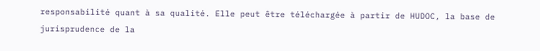responsabilité quant à sa qualité. Elle peut être téléchargée à partir de HUDOC, la base de jurisprudence de la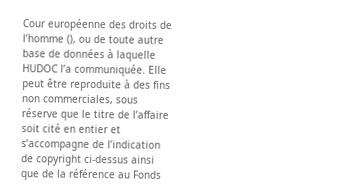Cour européenne des droits de l’homme (), ou de toute autre base de données à laquelle HUDOC l’a communiquée. Elle peut être reproduite à des fins non commerciales, sous réserve que le titre de l’affaire soit cité en entier et s’accompagne de l’indication de copyright ci-dessus ainsi que de la référence au Fonds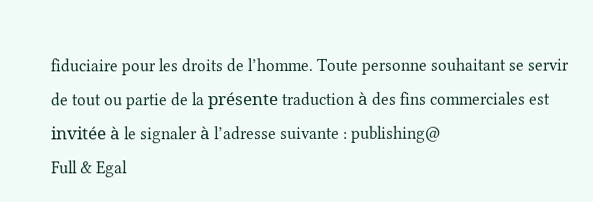fiduciaire pour les droits de l’homme. Toute personne souhaitant se servir de tout ou partie de la présente traduction à des fins commerciales est invitée à le signaler à l’adresse suivante : publishing@
Full & Egal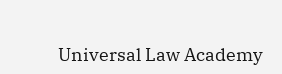Universal Law Academy